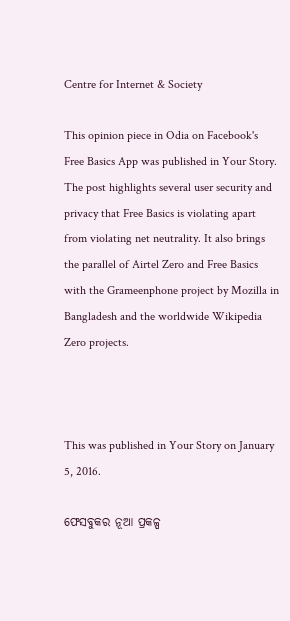Centre for Internet & Society

This opinion piece in Odia on Facebook's Free Basics App was published in Your Story. The post highlights several user security and privacy that Free Basics is violating apart from violating net neutrality. It also brings the parallel of Airtel Zero and Free Basics with the Grameenphone project by Mozilla in Bangladesh and the worldwide Wikipedia Zero projects.



This was published in Your Story on January 5, 2016.

ଫେସବୁକର ନୂଆ ପ୍ରକଳ୍ପ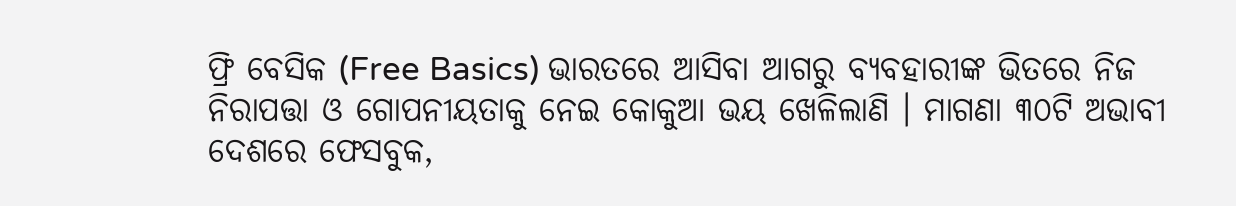ଫ୍ରି ବେସିକ (Free Basics) ଭାରତରେ ଆସିବା ଆଗରୁ ବ୍ୟବହାରୀଙ୍କ ଭିତରେ ନିଜ ନିରାପତ୍ତା ଓ ଗୋପନୀୟତାକୁ ନେଇ କୋକୁଆ ଭୟ ଖେଳିଲାଣି । ମାଗଣା ୩୦ଟି ଅଭାବୀ ଦେଶରେ ଫେସବୁକ,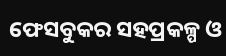ଫେସବୁକର ସହପ୍ରକଳ୍ପ ଓ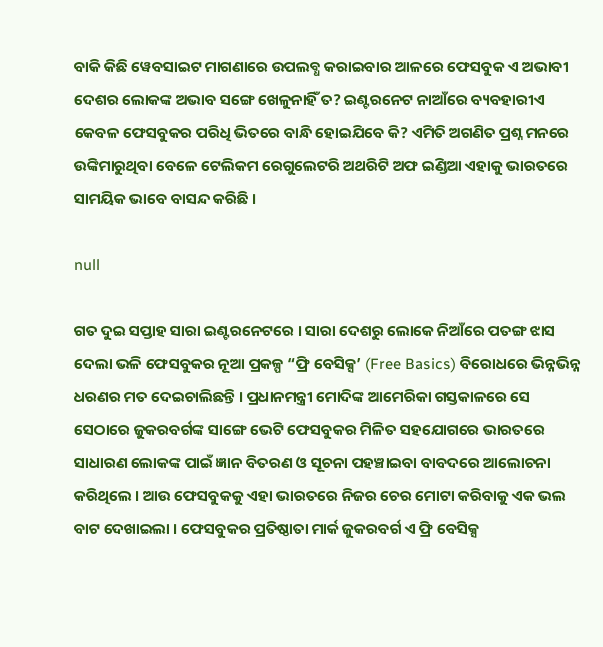ବାକି କିଛି ୱେବସାଇଟ ମାଗଣାରେ ଉପଲବ୍ଧ କରାଇବାର ଆଳରେ ଫେସବୁକ ଏ ଅଭାବୀ ଦେଶର ଲୋକଙ୍କ ଅଭାବ ସଙ୍ଗେ ଖେଳୁନାହିଁ ତ? ଇଣ୍ଟରନେଟ ନାଆଁରେ ବ୍ୟବହାରୀଏ କେବଳ ଫେସବୁକର ପରିଧି ଭିତରେ ବାନ୍ଧି ହୋଇଯିବେ କି? ଏମିତି ଅଗଣିତ ପ୍ରଶ୍ନ ମନରେ ଉଙ୍କିମାରୁଥିବା ବେଳେ ଟେଲିକମ ରେଗୁଲେଟରି ଅଥରିଟି ଅଫ ଇଣ୍ଡିଆ ଏହାକୁ ଭାରତରେ ସାମୟିକ ଭାବେ ବାସନ୍ଦ କରିଛି ।

null

ଗତ ଦୁଇ ସପ୍ତାହ ସାରା ଇଣ୍ଟରନେଟରେ । ସାରା ଦେଶରୁ ଲୋକେ ନିଆଁରେ ପତଙ୍ଗ ଝାସ ଦେଲା ଭଳି ଫେସବୁକର ନୂଆ ପ୍ରକଳ୍ପ “ଫ୍ରି ବେସିକ୍ସ’ (Free Basics) ବିରୋଧରେ ଭିନ୍ନଭିନ୍ନ ଧରଣର ମତ ଦେଇଚାଲିଛନ୍ତି । ପ୍ରଧାନମନ୍ତ୍ରୀ ମୋଦିଙ୍କ ଆମେରିକା ଗସ୍ତକାଳରେ ସେ ସେଠାରେ ଜୁକରବର୍ଗଙ୍କ ସାଙ୍ଗେ ଭେଟି ଫେସବୁକର ମିଳିତ ସହଯୋଗରେ ଭାରତରେ ସାଧାରଣ ଲୋକଙ୍କ ପାଇଁ ଜ୍ଞାନ ବିତରଣ ଓ ସୂଚନା ପହଞ୍ଚାଇବା ବାବଦରେ ଆଲୋଚନା କରିଥିଲେ । ଆଉ ଫେସବୁକକୁ ଏହା ଭାରତରେ ନିଜର ଚେର ମୋଟା କରିବାକୁ ଏକ ଭଲ ବାଟ ଦେଖାଇଲା । ଫେସବୁକର ପ୍ରତିଷ୍ଠାତା ମାର୍କ ଜୁକରବର୍ଗ ଏ ଫ୍ରି ବେସିକ୍ସ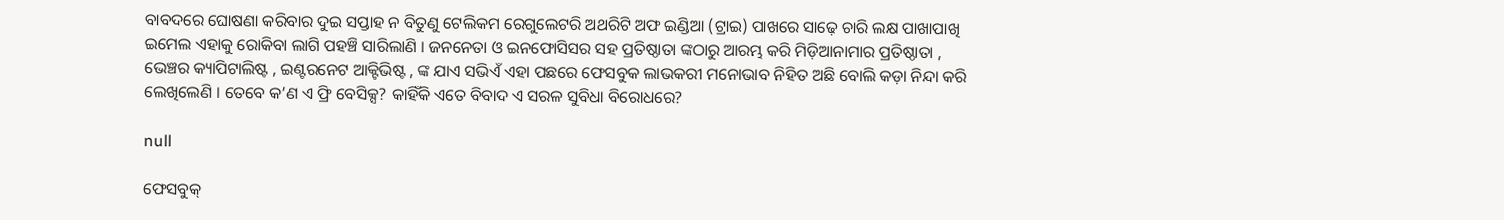ବାବଦରେ ଘୋଷଣା କରିବାର ଦୁଇ ସପ୍ତାହ ନ ବିତୁଣୁ ଟେଲିକମ ରେଗୁଲେଟରି ଅଥରିଟି ଅଫ ଇଣ୍ଡିଆ (ଟ୍ରାଇ) ପାଖରେ ସାଢ଼େ ଚାରି ଲକ୍ଷ ପାଖାପାଖି ଇମେଲ ଏହାକୁ ରୋକିବା ଲାଗି ପହଞ୍ଚି ସାରିଲାଣି । ଜନନେତା ଓ ଇନଫୋସିସର ସହ ପ୍ରତିଷ୍ଠାତା ଙ୍କଠାରୁ ଆରମ୍ଭ କରି ମିଡ଼ିଆନାମାର ପ୍ରତିଷ୍ଠାତା , ଭେଞ୍ଚର କ୍ୟାପିଟାଲିଷ୍ଟ , ଇଣ୍ଟରନେଟ ଆକ୍ଟିଭିଷ୍ଟ , ଙ୍କ ଯାଏ ସଭିଏଁ ଏହା ପଛରେ ଫେସବୁକ ଲାଭକରୀ ମନୋଭାବ ନିହିତ ଅଛି ବୋଲି କଡ଼ା ନିନ୍ଦା କରି ଲେଖିଲେଣି । ତେବେ କ’ଣ ଏ ଫ୍ରି ବେସିକ୍ସ? କାହିଁକି ଏତେ ବିବାଦ ଏ ସରଳ ସୁବିଧା ବିରୋଧରେ?

null

ଫେସବୁକ୍‍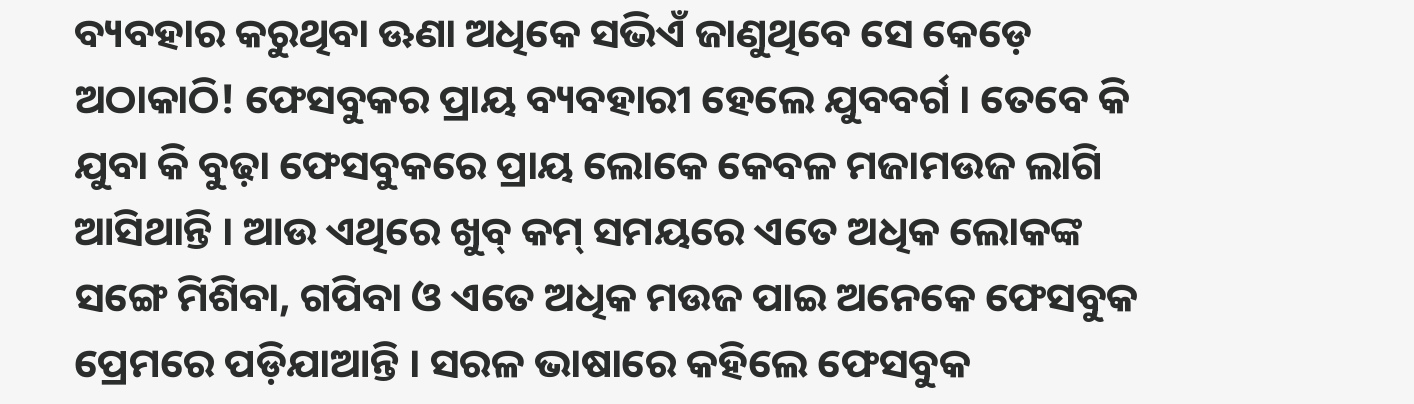ବ୍ୟବହାର କରୁଥିବା ଊଣା ଅଧିକେ ସଭିଏଁ ଜାଣୁଥିବେ ସେ କେଡ଼େ ଅଠାକାଠି! ଫେସବୁକର ପ୍ରାୟ ବ୍ୟବହାରୀ ହେଲେ ଯୁବବର୍ଗ । ତେବେ କି ଯୁବା କି ବୁଢ଼ା ଫେସବୁକରେ ପ୍ରାୟ ଲୋକେ କେବଳ ମଜାମଉଜ ଲାଗି ଆସିଥାନ୍ତି । ଆଉ ଏଥିରେ ଖୁବ୍‍ କମ୍‍ ସମୟରେ ଏତେ ଅଧିକ ଲୋକଙ୍କ ସଙ୍ଗେ ମିଶିବା, ଗପିବା ଓ ଏତେ ଅଧିକ ମଉଜ ପାଇ ଅନେକେ ଫେସବୁକ ପ୍ରେମରେ ପଡ଼ିଯାଆନ୍ତି । ସରଳ ଭାଷାରେ କହିଲେ ଫେସବୁକ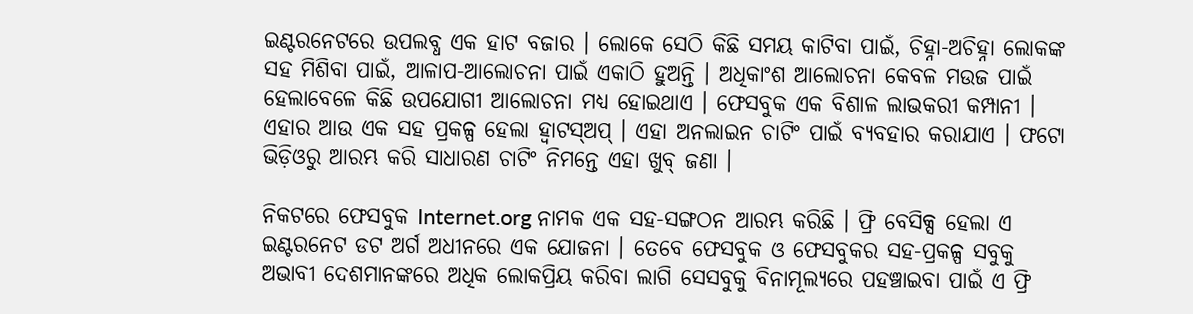ଇଣ୍ଟରନେଟରେ ଉପଲବ୍ଧ ଏକ ହାଟ ବଜାର । ଲୋକେ ସେଠି କିଛି ସମୟ କାଟିବା ପାଇଁ, ଚିହ୍ନା-ଅଚିହ୍ନା ଲୋକଙ୍କ ସହ ମିଶିବା ପାଇଁ, ଆଳାପ-ଆଲୋଚନା ପାଇଁ ଏକାଠି ହୁଅନ୍ତି । ଅଧିକାଂଶ ଆଲୋଚନା କେବଳ ମଉଜ ପାଇଁ ହେଲାବେଳେ କିଛି ଉପଯୋଗୀ ଆଲୋଚନା ମଧ୍ୟ ହୋଇଥାଏ । ଫେସବୁକ ଏକ ବିଶାଳ ଲାଭକରୀ କମ୍ପାନୀ । ଏହାର ଆଉ ଏକ ସହ ପ୍ରକଳ୍ପ ହେଲା ହ୍ୱାଟସ୍‍ଅପ୍‍ । ଏହା ଅନଲାଇନ ଚାଟିଂ ପାଇଁ ବ୍ୟବହାର କରାଯାଏ । ଫଟୋ ଭିଡ଼ିଓରୁ ଆରମ୍ଭ କରି ସାଧାରଣ ଚାଟିଂ ନିମନ୍ତେ ଏହା ଖୁବ୍‍ ଜଣା ।

ନିକଟରେ ଫେସବୁକ Internet.org ନାମକ ଏକ ସହ-ସଙ୍ଗଠନ ଆରମ୍ଭ କରିଛି । ଫ୍ରି ବେସିକ୍ସ ହେଲା ଏ ଇଣ୍ଟରନେଟ ଡଟ ଅର୍ଗ ଅଧୀନରେ ଏକ ଯୋଜନା । ତେବେ ଫେସବୁକ ଓ ଫେସବୁକର ସହ-ପ୍ରକଳ୍ପ ସବୁକୁ ଅଭାବୀ ଦେଶମାନଙ୍କରେ ଅଧିକ ଲୋକପ୍ରିୟ କରିବା ଲାଗି ସେସବୁକୁ ବିନାମୂଲ୍ୟରେ ପହଞ୍ଚାଇବା ପାଇଁ ଏ ଫ୍ରି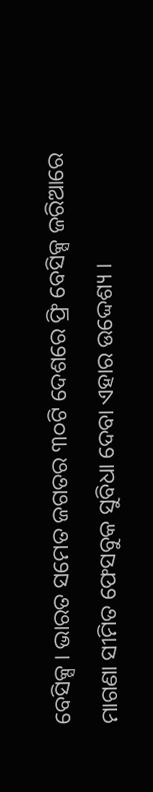ବେସିକ୍ସ । ଭାରତ ସମେତ ଜଗତର ୩୦ଟି ଦେଶରେ ଫ୍ରି ବେସିକ୍ସ ଜରିଆରେ ମାଗଣା ସୀମିତ ଫେସବୁକ ସୁବିଧା ଦେବା ଏହାର ଉଦ୍ଦେଶ୍ୟ ।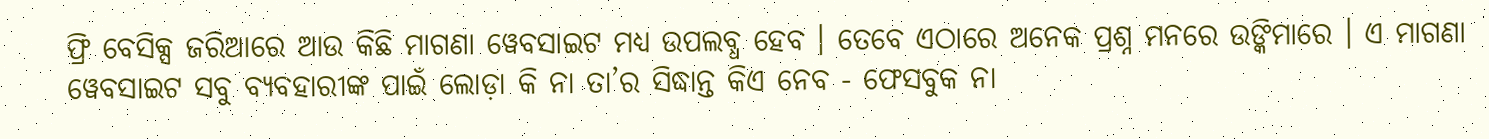ଫ୍ରି ବେସିକ୍ସ ଜରିଆରେ ଆଉ କିଛି ମାଗଣା ୱେବସାଇଟ ମଧ୍ୟ ଉପଲବ୍ଧ ହେବ । ତେବେ ଏଠାରେ ଅନେକ ପ୍ରଶ୍ନ ମନରେ ଉଙ୍କିମାରେ । ଏ ମାଗଣା ୱେବସାଇଟ ସବୁ ବ୍ୟବହାରୀଙ୍କ ପାଇଁ ଲୋଡ଼ା କି ନା ତା’ର ସିଦ୍ଧାନ୍ତ କିଏ ନେବ - ଫେସବୁକ ନା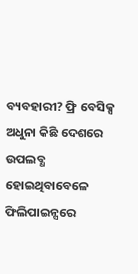ବ୍ୟବହାରୀ? ଫ୍ରି ବେସିକ୍ସ ଅଧୁନା କିଛି ଦେଶରେ ଉପଲବ୍ଧ ହୋଇଥିବାବେଳେ ଫିଲିପାଇନ୍ସରେ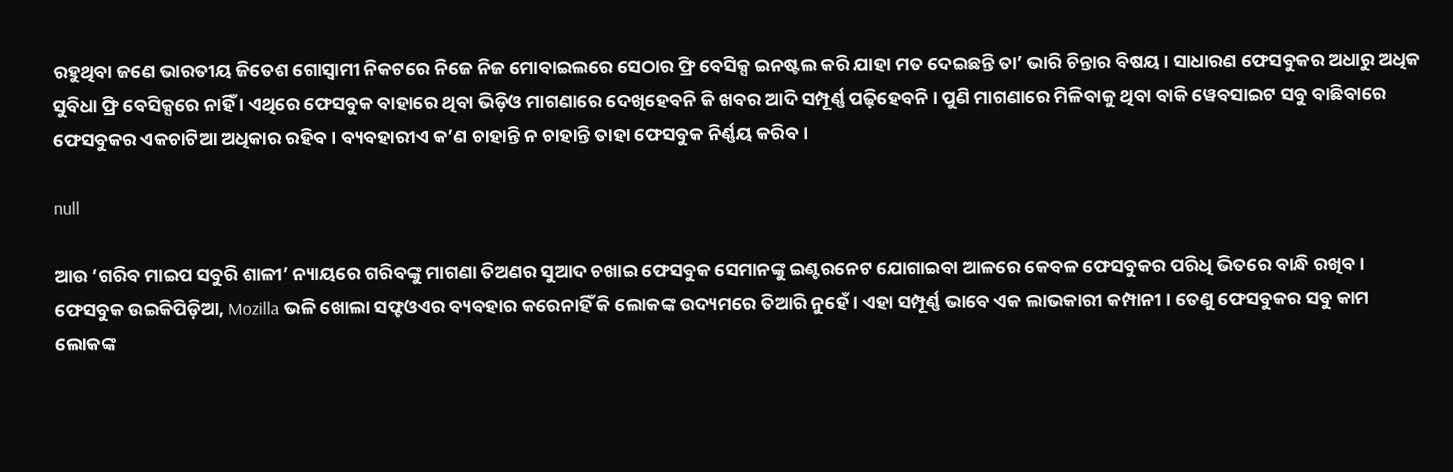ରହୁଥିବା ଜଣେ ଭାରତୀୟ ଜିତେଶ ଗୋସ୍ୱାମୀ ନିକଟରେ ନିଜେ ନିଜ ମୋବାଇଲରେ ସେଠାର ଫ୍ରି ବେସିକ୍ସ ଇନଷ୍ଟଲ କରି ଯାହା ମତ ଦେଇଛନ୍ତି ତା’ ଭାରି ଚିନ୍ତାର ବିଷୟ । ସାଧାରଣ ଫେସବୁକର ଅଧାରୁ ଅଧିକ ସୁବିଧା ଫ୍ରି ବେସିକ୍ସରେ ନାହିଁ । ଏଥିରେ ଫେସବୁକ ବାହାରେ ଥିବା ଭିଡ଼ିଓ ମାଗଣାରେ ଦେଖିହେବନି କି ଖବର ଆଦି ସମ୍ପୂର୍ଣ୍ଣ ପଢ଼ିହେବନି । ପୁଣି ମାଗଣାରେ ମିଳିବାକୁ ଥିବା ବାକି ୱେବସାଇଟ ସବୁ ବାଛିବାରେ ଫେସବୁକର ଏକଚାଟିଆ ଅଧିକାର ରହିବ । ବ୍ୟବହାରୀଏ କ’ଣ ଚାହାନ୍ତି ନ ଚାହାନ୍ତି ତାହା ଫେସବୁକ ନିର୍ଣ୍ଣୟ କରିବ ।

null

ଆଉ ‘ଗରିବ ମାଇପ ସବୁରି ଶାଳୀ’ ନ୍ୟାୟରେ ଗରିବଙ୍କୁ ମାଗଣା ତିଅଣର ସୁଆଦ ଚଖାଇ ଫେସବୁକ ସେମାନଙ୍କୁ ଇଣ୍ଟରନେଟ ଯୋଗାଇବା ଆଳରେ କେବଳ ଫେସବୁକର ପରିଧି ଭିତରେ ବାନ୍ଧି ରଖିବ । ଫେସବୁକ ଉଇକିପିଡ଼ିଆ, Mozilla ଭଳି ଖୋଲା ସଫ୍ଟଓଏର ବ୍ୟବହାର କରେନାହିଁ କି ଲୋକଙ୍କ ଉଦ୍ୟମରେ ତିଆରି ନୁହେଁ । ଏହା ସମ୍ପୂର୍ଣ୍ଣ ଭାବେ ଏକ ଲାଭକାରୀ କମ୍ପାନୀ । ତେଣୁ ଫେସବୁକର ସବୁ କାମ ଲୋକଙ୍କ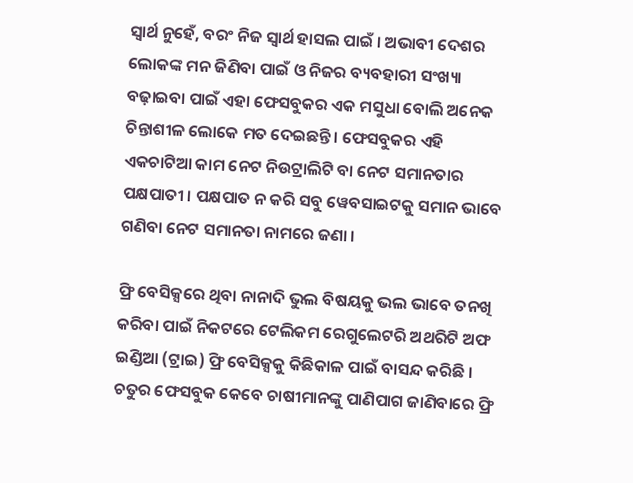ସ୍ୱାର୍ଥ ନୁହେଁ, ବରଂ ନିଜ ସ୍ୱାର୍ଥ ହାସଲ ପାଇଁ । ଅଭାବୀ ଦେଶର ଲୋକଙ୍କ ମନ ଜିଣିବା ପାଇଁ ଓ ନିଜର ବ୍ୟବହାରୀ ସଂଖ୍ୟା ବଢ଼ାଇବା ପାଇଁ ଏହା ଫେସବୁକର ଏକ ମସୁଧା ବୋଲି ଅନେକ ଚିନ୍ତାଶୀଳ ଲୋକେ ମତ ଦେଇଛନ୍ତି । ଫେସବୁକର ଏହି ଏକଚାଟିଆ କାମ ନେଟ ନିଉଟ୍ରାଲିଟି ବା ନେଟ ସମାନତାର ପକ୍ଷପାତୀ । ପକ୍ଷପାତ ନ କରି ସବୁ ୱେବସାଇଟକୁ ସମାନ ଭାବେ ଗଣିବା ନେଟ ସମାନତା ନାମରେ ଜଣା ।

ଫ୍ରି ବେସିକ୍ସରେ ଥିବା ନାନାଦି ଭୁଲ ବିଷୟକୁ ଭଲ ଭାବେ ତନଖି କରିବା ପାଇଁ ନିକଟରେ ଟେଲିକମ ରେଗୁଲେଟରି ଅଥରିଟି ଅଫ ଇଣ୍ଡିଆ (ଟ୍ରାଇ) ଫ୍ରି ବେସିକ୍ସକୁ କିଛିକାଳ ପାଇଁ ବାସନ୍ଦ କରିଛି । ଚତୁର ଫେସବୁକ କେବେ ଚାଷୀମାନଙ୍କୁ ପାଣିପାଗ ଜାଣିବାରେ ଫ୍ରି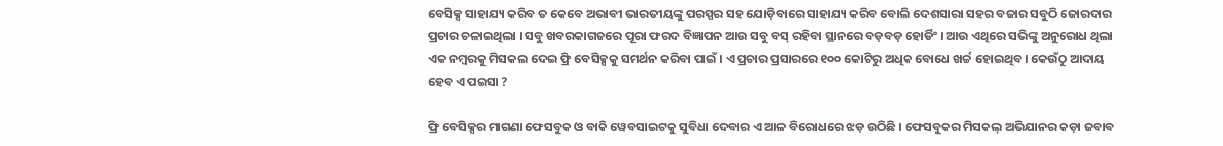ବେସିକ୍ସ ସାହାଯ୍ୟ କରିବ ତ କେବେ ଅଭାବୀ ଭାରତୀୟଙ୍କୁ ପରସ୍ପର ସହ ଯୋଡ଼ିବାରେ ସାହାଯ୍ୟ କରିବ ବୋଲି ଦେଶସାରା ସହର ବଜାର ସବୁଠି ଜୋରଦାର ପ୍ରଚାର ଚଳାଇଥିଲା । ସବୁ ଖବରକାଗଜରେ ପୂରା ଫରଦ ବିଜ୍ଞାପନ ଆଉ ସବୁ ବସ୍‍ ରହିବା ସ୍ଥାନରେ ବଡ଼ବଡ଼ ହୋର୍ଡିଂ । ଆଉ ଏଥିରେ ସଭିଙ୍କୁ ଅନୁରୋଧ ଥିଲା ଏକ ନମ୍ବରକୁ ମିସକଲ ଦେଇ ଫ୍ରି ବେସିକ୍ସକୁ ସମର୍ଥନ କରିବା ପାଇଁ । ଏ ପ୍ରଚାର ପ୍ରସାରରେ ୧୦୦ କୋଟିରୁ ଅଧିକ ବୋଧେ ଖର୍ଚ୍ଚ ହୋଇଥିବ । କେଉଁଠୁ ଆଦାୟ ହେବ ଏ ପଇସା ?

ଫ୍ରି ବେସିକ୍ସର ମାଗଣା ଫେସବୁକ ଓ ବାକି ୱେବସାଇଟକୁ ସୁବିଧା ଦେବାର ଏ ଆଳ ବିରୋଧରେ ଝଡ଼ ଉଠିଛି । ଫେସବୁକର ମିସକଲ୍‍ ଅଭିଯାନର କଡ଼ା ଜବାବ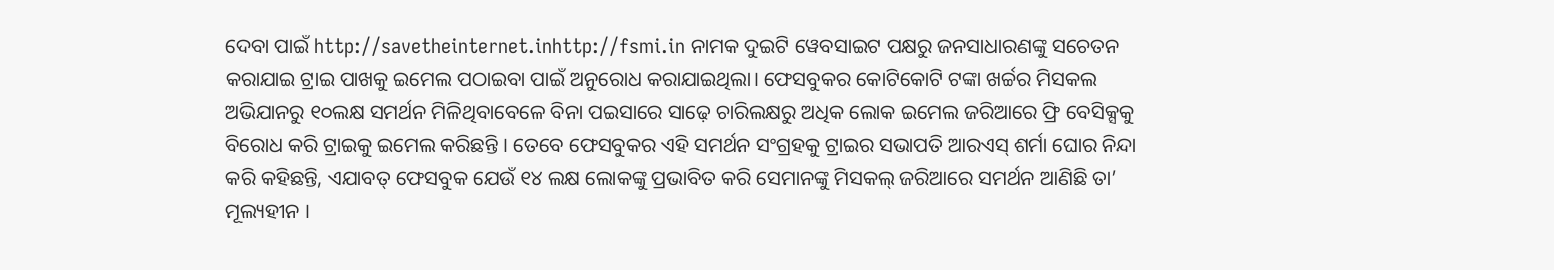ଦେବା ପାଇଁ http://savetheinternet.inhttp://fsmi.in ନାମକ ଦୁଇଟି ୱେବସାଇଟ ପକ୍ଷରୁ ଜନସାଧାରଣଙ୍କୁ ସଚେତନ କରାଯାଇ ଟ୍ରାଇ ପାଖକୁ ଇମେଲ ପଠାଇବା ପାଇଁ ଅନୁରୋଧ କରାଯାଇଥିଲା। ଫେସବୁକର କୋଟିକୋଟି ଟଙ୍କା ଖର୍ଚ୍ଚର ମିସକଲ ଅଭିଯାନରୁ ୧୦ଲକ୍ଷ ସମର୍ଥନ ମିଳିଥିବାବେଳେ ବିନା ପଇସାରେ ସାଢ଼େ ଚାରିଲକ୍ଷରୁ ଅଧିକ ଲୋକ ଇମେଲ ଜରିଆରେ ଫ୍ରି ବେସିକ୍ସକୁ ବିରୋଧ କରି ଟ୍ରାଇକୁ ଇମେଲ କରିଛନ୍ତି । ତେବେ ଫେସବୁକର ଏହି ସମର୍ଥନ ସଂଗ୍ରହକୁ ଟ୍ରାଇର ସଭାପତି ଆରଏସ୍‍ ଶର୍ମା ଘୋର ନିନ୍ଦା କରି କହିଛନ୍ତି, ଏଯାବତ୍‍ ଫେସବୁକ ଯେଉଁ ୧୪ ଲକ୍ଷ ଲୋକଙ୍କୁ ପ୍ରଭାବିତ କରି ସେମାନଙ୍କୁ ମିସକଲ୍‍ ଜରିଆରେ ସମର୍ଥନ ଆଣିଛି ତା’ ମୂଲ୍ୟହୀନ ।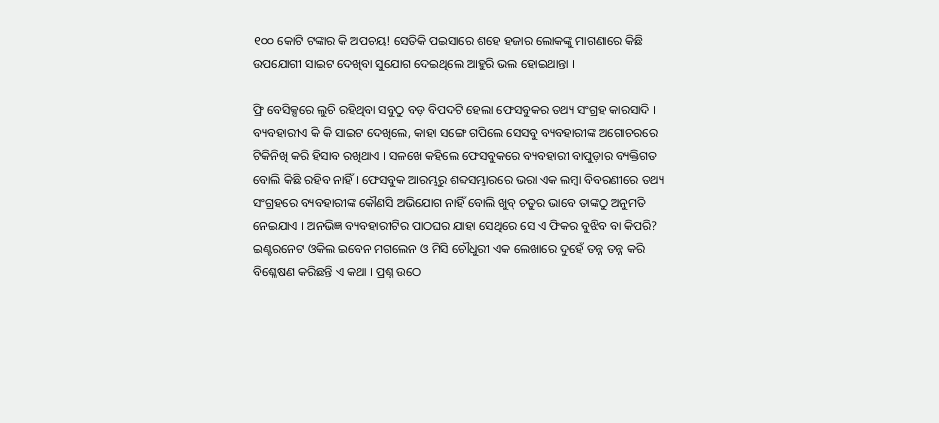୧୦୦ କୋଟି ଟଙ୍କାର କି ଅପଚୟ! ସେତିକି ପଇସାରେ ଶହେ ହଜାର ଲୋକଙ୍କୁ ମାଗଣାରେ କିଛି ଉପଯୋଗୀ ସାଇଟ ଦେଖିବା ସୁଯୋଗ ଦେଇଥିଲେ ଆହୁରି ଭଲ ହୋଇଥାନ୍ତା ।

ଫ୍ରି ବେସିକ୍ସରେ ଲୁଚି ରହିଥିବା ସବୁଠୁ ବଡ଼ ବିପଦଟି ହେଲା ଫେସବୁକର ତଥ୍ୟ ସଂଗ୍ରହ କାରସାଦି । ବ୍ୟବହାରୀଏ କି କି ସାଇଟ ଦେଖିଲେ, କାହା ସଙ୍ଗେ ଗପିଲେ ସେସବୁ ବ୍ୟବହାରୀଙ୍କ ଅଗୋଚରରେ ଟିକିନିଖି କରି ହିସାବ ରଖିଥାଏ । ସଳଖେ କହିଲେ ଫେସବୁକରେ ବ୍ୟବହାରୀ ବାପୁଡ଼ାର ବ୍ୟକ୍ତିଗତ ବୋଲି କିଛି ରହିବ ନାହିଁ । ଫେସବୁକ ଆରମ୍ଭରୁ ଶବ୍ଦସମ୍ଭାରରେ ଭରା ଏକ ଲମ୍ବା ବିବରଣୀରେ ତଥ୍ୟ ସଂଗ୍ରହରେ ବ୍ୟବହାରୀଙ୍କ କୌଣସି ଅଭିଯୋଗ ନାହିଁ ବୋଲି ଖୁବ୍‍ ଚତୁର ଭାବେ ତାଙ୍କଠୁ ଅନୁମତି ନେଇଯାଏ । ଅନଭିଜ୍ଞ ବ୍ୟବହାରୀଟିର ପାଠଘର ଯାହା ସେଥିରେ ସେ ଏ ଫିକର ବୁଝିବ ବା କିପରି? ଇଣ୍ଟରନେଟ ଓକିଲ ଇବେନ ମଗଲେନ ଓ ମିସି ଚୌଧୁରୀ ଏକ ଲେଖାରେ ଦୁହେଁ ତନ୍ନ ତନ୍ନ କରି ବିଶ୍ଳେଷଣ କରିଛନ୍ତି ଏ କଥା । ପ୍ରଶ୍ନ ଉଠେ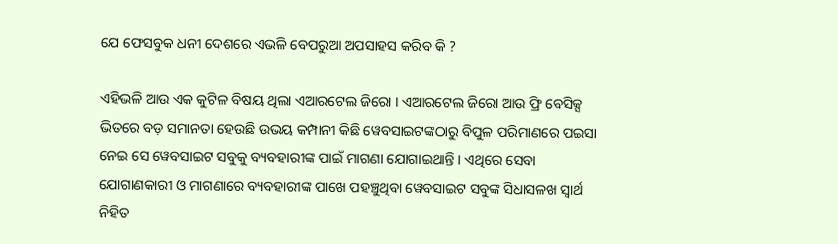ଯେ ଫେସବୁକ ଧନୀ ଦେଶରେ ଏଭଳି ବେପରୁଆ ଅପସାହସ କରିବ କି ?

ଏହିଭଳି ଆଉ ଏକ କୁଟିଳ ବିଷୟ ଥିଲା ଏଆରଟେଲ ଜିରୋ । ଏଆରଟେଲ ଜିରୋ ଆଉ ଫ୍ରି ବେସିକ୍ସ ଭିତରେ ବଡ଼ ସମାନତା ହେଉଛି ଉଭୟ କମ୍ପାନୀ କିଛି ୱେବସାଇଟଙ୍କଠାରୁ ବିପୁଳ ପରିମାଣରେ ପଇସା ନେଇ ସେ ୱେବସାଇଟ ସବୁକୁ ବ୍ୟବହାରୀଙ୍କ ପାଇଁ ମାଗଣା ଯୋଗାଇଥାନ୍ତି । ଏଥିରେ ସେବା ଯୋଗାଣକାରୀ ଓ ମାଗଣାରେ ବ୍ୟବହାରୀଙ୍କ ପାଖେ ପହଞ୍ଚୁଥିବା ୱେବସାଇଟ ସବୁଙ୍କ ସିଧାସଳଖ ସ୍ୱାର୍ଥ ନିହିତ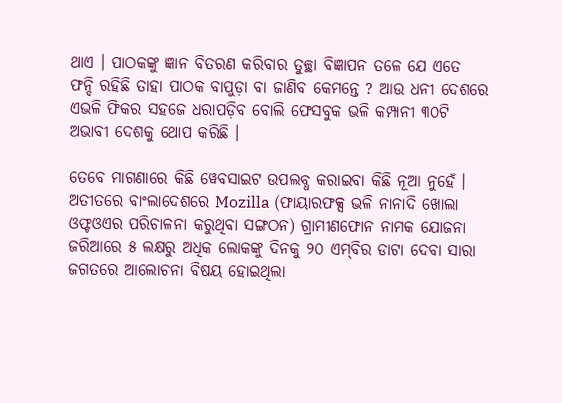ଥାଏ । ପାଠକଙ୍କୁ ଜ୍ଞାନ ବିତରଣ କରିବାର ତୁଚ୍ଛା ବିଜ୍ଞାପନ ତଳେ ଯେ ଏତେ ଫନ୍ଦି ରହିଛି ତାହା ପାଠକ ବାପୁଡ଼ା ବା ଜାଣିବ କେମନ୍ତେ ? ଆଉ ଧନୀ ଦେଶରେ ଏଭଳି ଫିକର ସହଜେ ଧରାପଡ଼ିବ ବୋଲି ଫେସବୁକ ଭଳି କମ୍ପାନୀ ୩୦ଟି ଅଭାବୀ ଦେଶକୁ ଥୋପ କରିଛି ।

ତେବେ ମାଗଣାରେ କିଛି ୱେବସାଇଟ ଉପଲବ୍ଧ କରାଇବା କିଛି ନୂଆ ନୁହେଁ । ଅତୀତରେ ବାଂଲାଦେଶରେ Mozilla (ଫାୟାରଫକ୍ସ ଭଳି ନାନାଦି ଖୋଲା ଓଫ୍ଟଓଏର ପରିଚାଳନା କରୁଥିବା ସଙ୍ଗଠନ) ଗ୍ରାମୀଣଫୋନ ନାମକ ଯୋଜନା ଜରିଆରେ ୫ ଲକ୍ଷରୁ ଅଧିକ ଲୋକଙ୍କୁ ଦିନକୁ ୨୦ ଏମ୍‍ବିର ଡାଟା ଦେବା ସାରା ଜଗତରେ ଆଲୋଚନା ବିଷୟ ହୋଇଥିଲା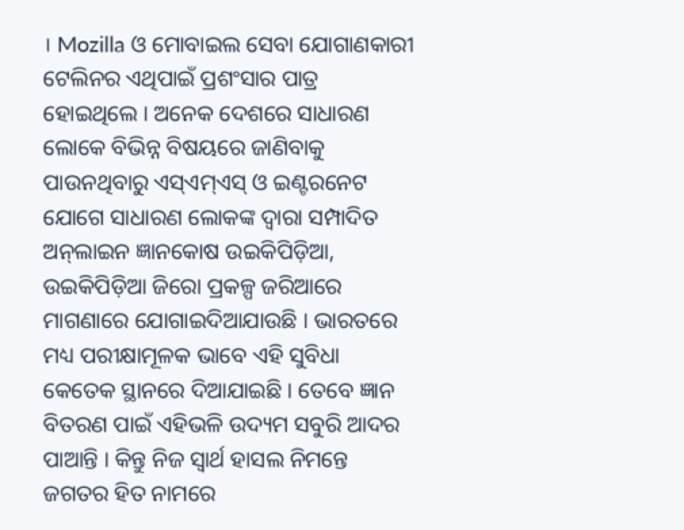। Mozilla ଓ ମୋବାଇଲ ସେବା ଯୋଗାଣକାରୀ ଟେଲିନର ଏଥିପାଇଁ ପ୍ରଶଂସାର ପାତ୍ର ହୋଇଥିଲେ । ଅନେକ ଦେଶରେ ସାଧାରଣ ଲୋକେ ବିଭିନ୍ନ ବିଷୟରେ ଜାଣିବାକୁ ପାଉନଥିବାରୁ ଏସ୍‍ଏମ୍‍ଏସ୍‍ ଓ ଇଣ୍ଟରନେଟ ଯୋଗେ ସାଧାରଣ ଲୋକଙ୍କ ଦ୍ୱାରା ସମ୍ପାଦିତ ଅନ୍‍ଲାଇନ ଜ୍ଞାନକୋଷ ଉଇକିପିଡ଼ିଆ, ଉଇକିପିଡ଼ିଆ ଜିରୋ ପ୍ରକଳ୍ପ ଜରିଆରେ ମାଗଣାରେ ଯୋଗାଇଦିଆଯାଉଛି । ଭାରତରେ ମଧ୍ୟ ପରୀକ୍ଷାମୂଳକ ଭାବେ ଏହି ସୁବିଧା କେତେକ ସ୍ଥାନରେ ଦିଆଯାଇଛି । ତେବେ ଜ୍ଞାନ ବିତରଣ ପାଇଁ ଏହିଭଳି ଉଦ୍ୟମ ସବୁରି ଆଦର ପାଆନ୍ତି । କିନ୍ତୁ ନିଜ ସ୍ୱାର୍ଥ ହାସଲ ନିମନ୍ତେ ଜଗତର ହିତ ନାମରେ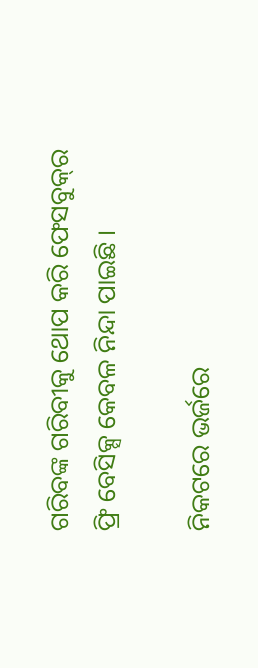ଗରିବଙ୍କ ଗରିବୀକୁ ଥୋପ କରି ଫେସବୁକ୍‍ର ଫ୍ରି ବେସିକ୍ସ କେବଳ ନିନ୍ଦା ପାଇଛି ।

ନିକଟରେ ଭର୍ଜରେ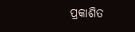ପ୍ରକାଶିତ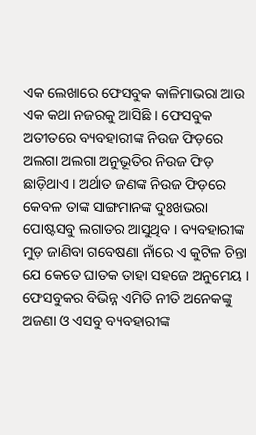ଏକ ଲେଖାରେ ଫେସବୁକ କାଳିମାଭରା ଆଉ ଏକ କଥା ନଜରକୁ ଆସିଛି । ଫେସବୁକ ଅତୀତରେ ବ୍ୟବହାରୀଙ୍କ ନିଉଜ ଫିଡ଼ରେ ଅଲଗା ଅଲଗା ଅନୁଭୂତିର ନିଉଜ ଫିଡ଼ ଛାଡ଼ିଥାଏ । ଅର୍ଥାତ ଜଣଙ୍କ ନିଉଜ ଫିଡ଼ରେ କେବଳ ତାଙ୍କ ସାଙ୍ଗମାନଙ୍କ ଦୁଃଖଭରା ପୋଷ୍ଟସବୁ ଲଗାତର ଆସୁଥିବ । ବ୍ୟବହାରୀଙ୍କ ମୁଡ଼ ଜାଣିବା ଗବେଷଣା ନାଁରେ ଏ କୁଟିଳ ଚିନ୍ତା ଯେ କେତେ ଘାତକ ତାହା ସହଜେ ଅନୁମେୟ । ଫେସବୁକର ବିଭିନ୍ନ ଏମିତି ନୀତି ଅନେକଙ୍କୁ ଅଜଣା ଓ ଏସବୁ ବ୍ୟବହାରୀଙ୍କ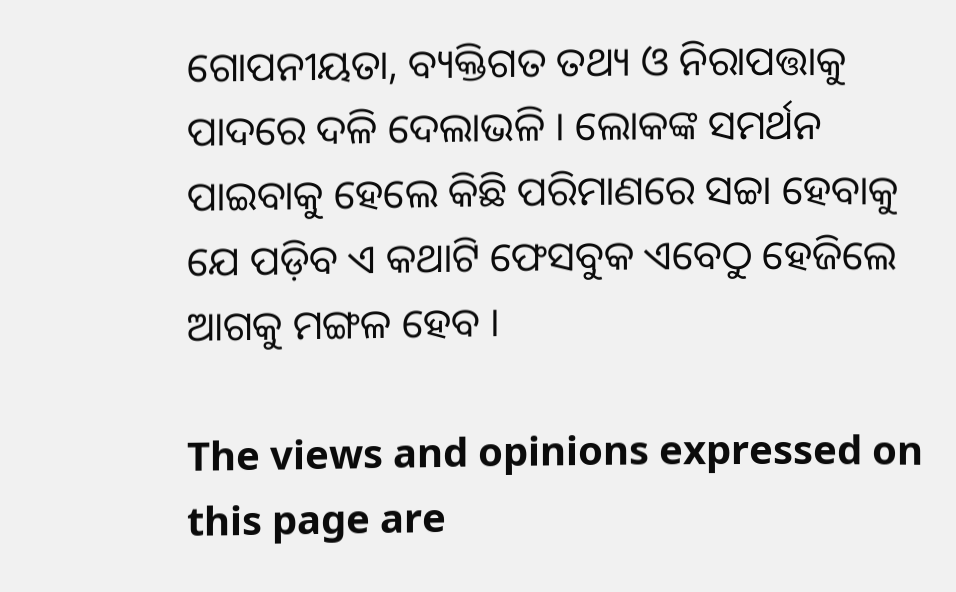ଗୋପନୀୟତା, ବ୍ୟକ୍ତିଗତ ତଥ୍ୟ ଓ ନିରାପତ୍ତାକୁ ପାଦରେ ଦଳି ଦେଲାଭଳି । ଲୋକଙ୍କ ସମର୍ଥନ ପାଇବାକୁ ହେଲେ କିଛି ପରିମାଣରେ ସଚ୍ଚା ହେବାକୁ ଯେ ପଡ଼ିବ ଏ କଥାଟି ଫେସବୁକ ଏବେଠୁ ହେଜିଲେ ଆଗକୁ ମଙ୍ଗଳ ହେବ ।

The views and opinions expressed on this page are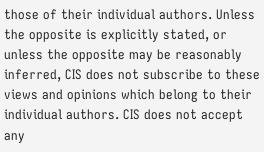those of their individual authors. Unless the opposite is explicitly stated, or unless the opposite may be reasonably inferred, CIS does not subscribe to these views and opinions which belong to their individual authors. CIS does not accept any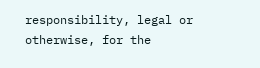responsibility, legal or otherwise, for the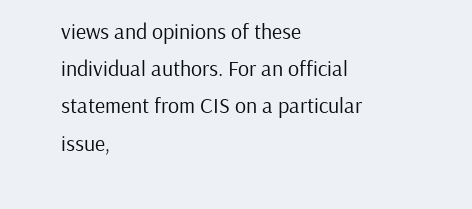views and opinions of these individual authors. For an official statement from CIS on a particular issue,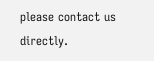please contact us directly.